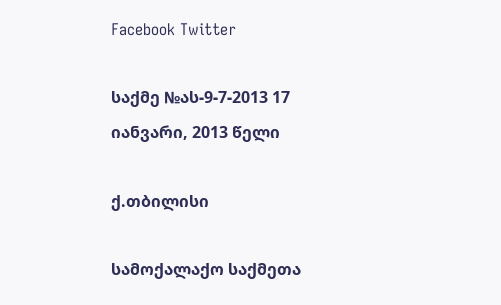Facebook Twitter

საქმე №ას-9-7-2013 17 იანვარი, 2013 წელი

ქ.თბილისი

სამოქალაქო საქმეთა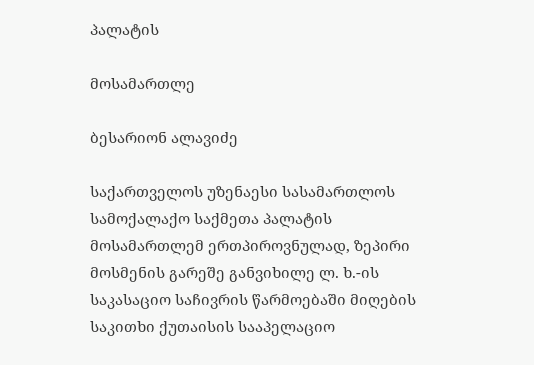პალატის

მოსამართლე

ბესარიონ ალავიძე

საქართველოს უზენაესი სასამართლოს სამოქალაქო საქმეთა პალატის მოსამართლემ ერთპიროვნულად, ზეპირი მოსმენის გარეშე განვიხილე ლ. ხ.-ის საკასაციო საჩივრის წარმოებაში მიღების საკითხი ქუთაისის სააპელაციო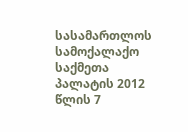სასამართლოს სამოქალაქო საქმეთა პალატის 2012 წლის 7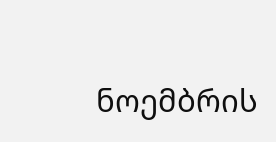ნოემბრის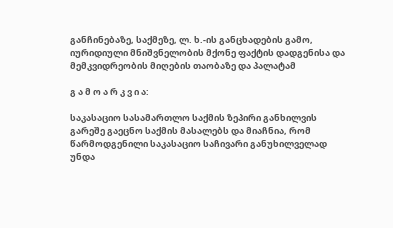განჩინებაზე, საქმეზე, ლ. ხ.-ის განცხადების გამო, იურიდიული მნიშვნელობის მქონე ფაქტის დადგენისა და მემკვიდრეობის მიღების თაობაზე და პალატამ

გ ა მ ო ა რ კ ვ ი ა:

საკასაციო სასამართლო საქმის ზეპირი განხილვის გარეშე გაეცნო საქმის მასალებს და მიაჩნია, რომ წარმოდგენილი საკასაციო საჩივარი განუხილველად უნდა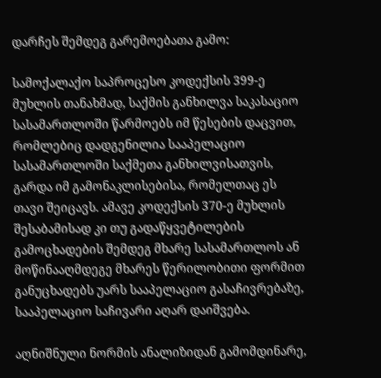დარჩეს შემდეგ გარემოებათა გამო:

სამოქალაქო საპროცესო კოდექსის 399-ე მუხლის თანახმად, საქმის განხილვა საკასაციო სასამართლოში წარმოებს იმ წესების დაცვით, რომლებიც დადგენილია სააპელაციო სასამართლოში საქმეთა განხილვისათვის, გარდა იმ გამონაკლისებისა, რომელთაც ეს თავი შეიცავს. ამავე კოდექსის 370-ე მუხლის შესაბამისად კი თუ გადაწყვეტილების გამოცხადების შემდეგ მხარე სასამართლოს ან მოწინააღმდეგე მხარეს წერილობითი ფორმით განუცხადებს უარს სააპელაციო გასაჩივრებაზე, სააპელაციო საჩივარი აღარ დაიშვება.

აღნიშნული ნორმის ანალიზიდან გამომდინარე,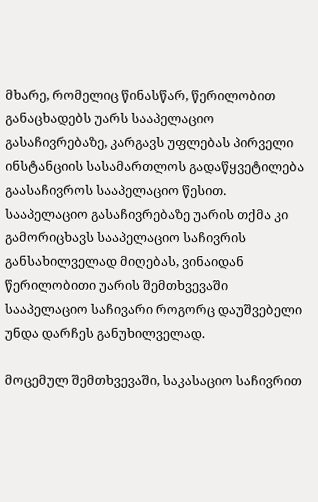მხარე, რომელიც წინასწარ, წერილობით განაცხადებს უარს სააპელაციო გასაჩივრებაზე, კარგავს უფლებას პირველი ინსტანციის სასამართლოს გადაწყვეტილება გაასაჩივროს სააპელაციო წესით. სააპელაციო გასაჩივრებაზე უარის თქმა კი გამორიცხავს სააპელაციო საჩივრის განსახილველად მიღებას, ვინაიდან წერილობითი უარის შემთხვევაში სააპელაციო საჩივარი როგორც დაუშვებელი უნდა დარჩეს განუხილველად.

მოცემულ შემთხვევაში, საკასაციო საჩივრით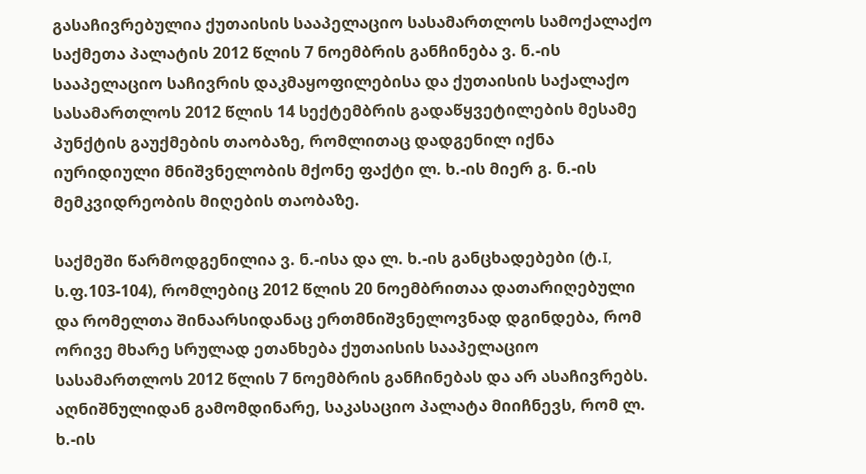გასაჩივრებულია ქუთაისის სააპელაციო სასამართლოს სამოქალაქო საქმეთა პალატის 2012 წლის 7 ნოემბრის განჩინება ვ. ნ.-ის სააპელაციო საჩივრის დაკმაყოფილებისა და ქუთაისის საქალაქო სასამართლოს 2012 წლის 14 სექტემბრის გადაწყვეტილების მესამე პუნქტის გაუქმების თაობაზე, რომლითაც დადგენილ იქნა იურიდიული მნიშვნელობის მქონე ფაქტი ლ. ხ.-ის მიერ გ. ნ.-ის მემკვიდრეობის მიღების თაობაზე.

საქმეში წარმოდგენილია ვ. ნ.-ისა და ლ. ხ.-ის განცხადებები (ტ.I, ს.ფ.103-104), რომლებიც 2012 წლის 20 ნოემბრითაა დათარიღებული და რომელთა შინაარსიდანაც ერთმნიშვნელოვნად დგინდება, რომ ორივე მხარე სრულად ეთანხება ქუთაისის სააპელაციო სასამართლოს 2012 წლის 7 ნოემბრის განჩინებას და არ ასაჩივრებს. აღნიშნულიდან გამომდინარე, საკასაციო პალატა მიიჩნევს, რომ ლ. ხ.-ის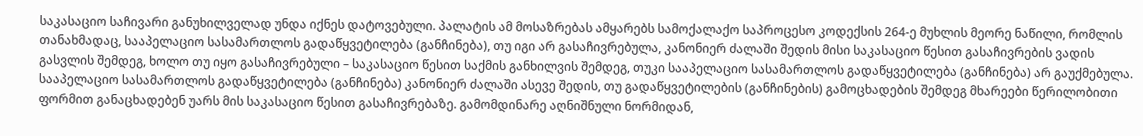საკასაციო საჩივარი განუხილველად უნდა იქნეს დატოვებული. პალატის ამ მოსაზრებას ამყარებს სამოქალაქო საპროცესო კოდექსის 264-ე მუხლის მეორე ნაწილი, რომლის თანახმადაც, სააპელაციო სასამართლოს გადაწყვეტილება (განჩინება), თუ იგი არ გასაჩივრებულა, კანონიერ ძალაში შედის მისი საკასაციო წესით გასაჩივრების ვადის გასვლის შემდეგ, ხოლო თუ იყო გასაჩივრებული – საკასაციო წესით საქმის განხილვის შემდეგ, თუკი სააპელაციო სასამართლოს გადაწყვეტილება (განჩინება) არ გაუქმებულა. სააპელაციო სასამართლოს გადაწყვეტილება (განჩინება) კანონიერ ძალაში ასევე შედის, თუ გადაწყვეტილების (განჩინების) გამოცხადების შემდეგ მხარეები წერილობითი ფორმით განაცხადებენ უარს მის საკასაციო წესით გასაჩივრებაზე. გამომდინარე აღნიშნული ნორმიდან,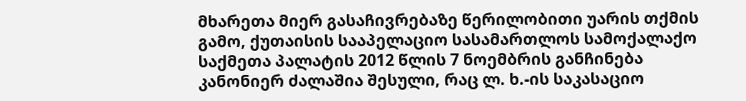მხარეთა მიერ გასაჩივრებაზე წერილობითი უარის თქმის გამო, ქუთაისის სააპელაციო სასამართლოს სამოქალაქო საქმეთა პალატის 2012 წლის 7 ნოემბრის განჩინება კანონიერ ძალაშია შესული, რაც ლ. ხ.-ის საკასაციო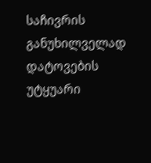საჩივრის განუხილველად დატოვების უტყუარი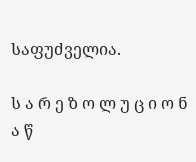საფუძველია.

ს ა რ ე ზ ო ლ უ ც ი ო ნ ა წ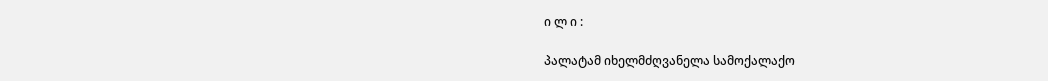ი ლ ი :

პალატამ იხელმძღვანელა სამოქალაქო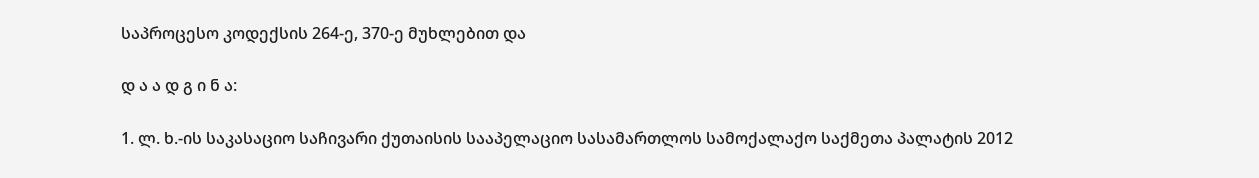საპროცესო კოდექსის 264-ე, 370-ე მუხლებით და

დ ა ა დ გ ი ნ ა:

1. ლ. ხ.-ის საკასაციო საჩივარი ქუთაისის სააპელაციო სასამართლოს სამოქალაქო საქმეთა პალატის 2012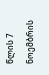წლის 7 ნოემბრის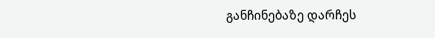განჩინებაზე დარჩეს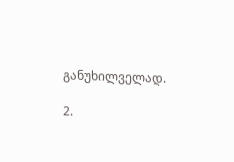განუხილველად.

2.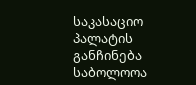საკასაციო პალატის განჩინება საბოლოოა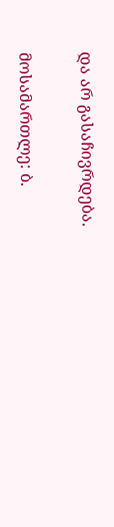და არ გასაჩივრდება.

მოსამართლე: ბ.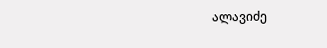ალავიძე